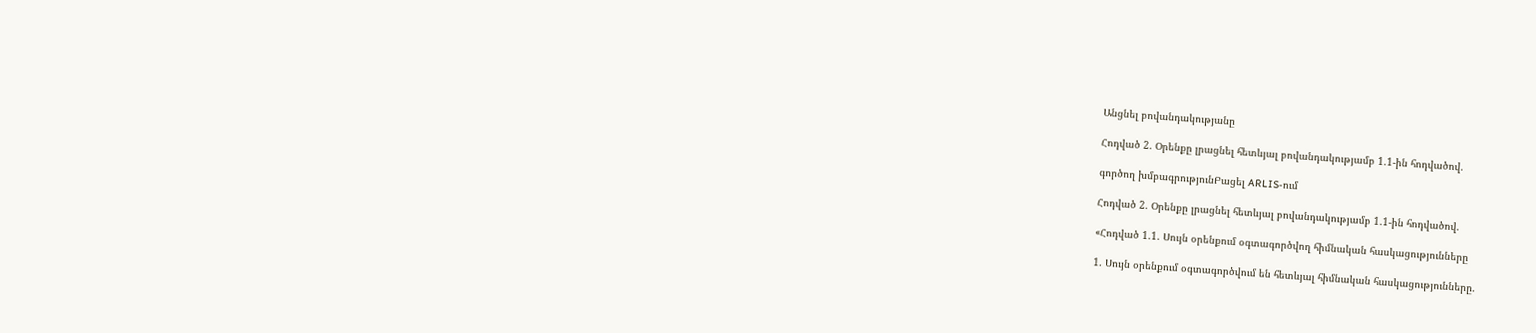Անցնել բովանդակությանը

Հոդված 2. Օրենքը լրացնել հետևյալ բովանդակությամբ 1.1-ին հոդվածով.

գործող խմբագրությունԲացել ARLIS-ում

Հոդված 2. Օրենքը լրացնել հետևյալ բովանդակությամբ 1.1-ին հոդվածով.

«Հոդված 1.1. Սույն օրենքում օգտագործվող հիմնական հասկացությունները

1. Սույն օրենքում օգտագործվում են հետևյալ հիմնական հասկացությունները.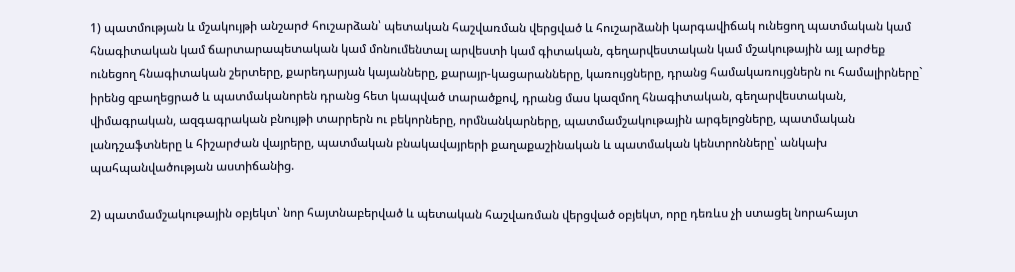1) պատմության և մշակույթի անշարժ հուշարձան՝ պետական հաշվառման վերցված և հուշարձանի կարգավիճակ ունեցող պատմական կամ հնագիտական կամ ճարտարապետական կամ մոնումենտալ արվեստի կամ գիտական, գեղարվեստական կամ մշակութային այլ արժեք ունեցող հնագիտական շերտերը, քարեդարյան կայանները, քարայր-կացարանները, կառույցները, դրանց համակառույցներն ու համալիրները` իրենց զբաղեցրած և պատմականորեն դրանց հետ կապված տարածքով, դրանց մաս կազմող հնագիտական, գեղարվեստական, վիմագրական, ազգագրական բնույթի տարրերն ու բեկորները, որմնանկարները, պատմամշակութային արգելոցները, պատմական լանդշաֆտները և հիշարժան վայրերը, պատմական բնակավայրերի քաղաքաշինական և պատմական կենտրոնները՝ անկախ պահպանվածության աստիճանից.

2) պատմամշակութային օբյեկտ՝ նոր հայտնաբերված և պետական հաշվառման վերցված օբյեկտ, որը դեռևս չի ստացել նորահայտ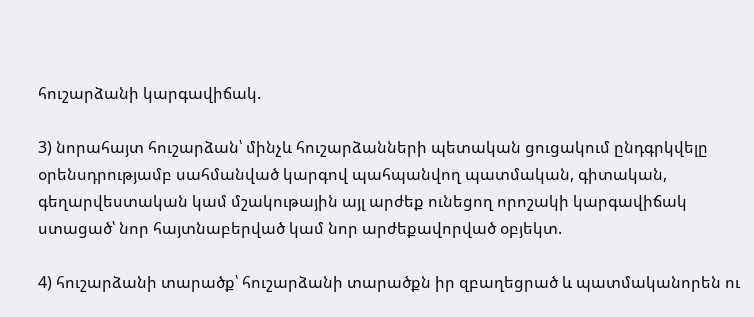հուշարձանի կարգավիճակ.

3) նորահայտ հուշարձան՝ մինչև հուշարձանների պետական ցուցակում ընդգրկվելը օրենսդրությամբ սահմանված կարգով պահպանվող պատմական, գիտական, գեղարվեստական կամ մշակութային այլ արժեք ունեցող որոշակի կարգավիճակ ստացած՝ նոր հայտնաբերված կամ նոր արժեքավորված օբյեկտ.

4) հուշարձանի տարածք՝ հուշարձանի տարածքն իր զբաղեցրած և պատմականորեն ու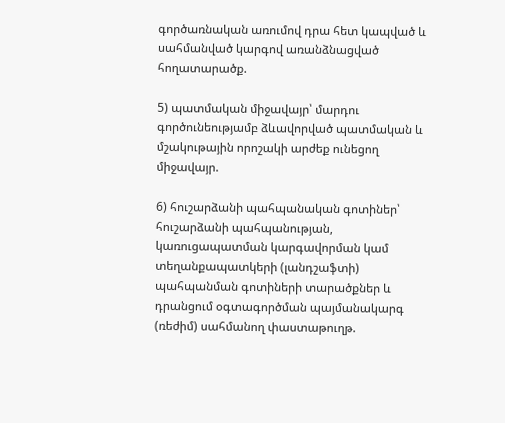գործառնական առումով դրա հետ կապված և սահմանված կարգով առանձնացված հողատարածք.

5) պատմական միջավայր՝ մարդու գործունեությամբ ձևավորված պատմական և մշակութային որոշակի արժեք ունեցող միջավայր.

6) հուշարձանի պահպանական գոտիներ՝ հուշարձանի պահպանության, կառուցապատման կարգավորման կամ տեղանքապատկերի (լանդշաֆտի) պահպանման գոտիների տարածքներ և դրանցում օգտագործման պայմանակարգ (ռեժիմ) սահմանող փաստաթուղթ.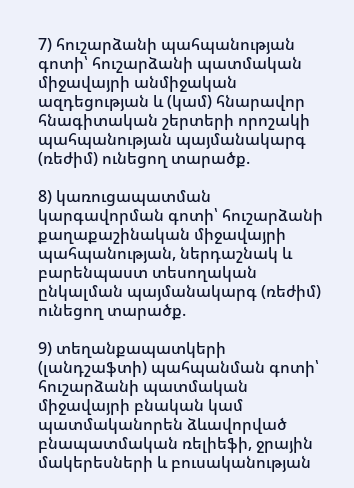7) հուշարձանի պահպանության գոտի՝ հուշարձանի պատմական միջավայրի անմիջական ազդեցության և (կամ) հնարավոր հնագիտական շերտերի որոշակի պահպանության պայմանակարգ (ռեժիմ) ունեցող տարածք.

8) կառուցապատման կարգավորման գոտի՝ հուշարձանի քաղաքաշինական միջավայրի պահպանության, ներդաշնակ և բարենպաստ տեսողական ընկալման պայմանակարգ (ռեժիմ) ունեցող տարածք.

9) տեղանքապատկերի (լանդշաֆտի) պահպանման գոտի՝ հուշարձանի պատմական միջավայրի բնական կամ պատմականորեն ձևավորված բնապատմական ռելիեֆի, ջրային մակերեսների և բուսականության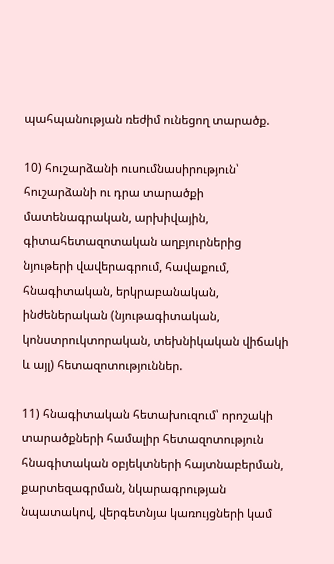պահպանության ռեժիմ ունեցող տարածք.

10) հուշարձանի ուսումնասիրություն՝ հուշարձանի ու դրա տարածքի մատենագրական, արխիվային, գիտահետազոտական աղբյուրներից նյութերի վավերագրում, հավաքում, հնագիտական, երկրաբանական, ինժեներական (նյութագիտական, կոնստրուկտորական, տեխնիկական վիճակի և այլ) հետազոտություններ.

11) հնագիտական հետախուզում՝ որոշակի տարածքների համալիր հետազոտություն հնագիտական օբյեկտների հայտնաբերման, քարտեզագրման, նկարագրության նպատակով, վերգետնյա կառույցների կամ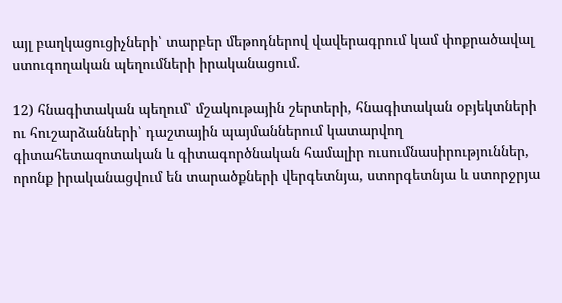այլ բաղկացուցիչների՝ տարբեր մեթոդներով վավերագրում կամ փոքրածավալ ստուգողական պեղումների իրականացում.

12) հնագիտական պեղում՝ մշակութային շերտերի, հնագիտական օբյեկտների ու հուշարձանների՝ դաշտային պայմաններում կատարվող գիտահետազոտական և գիտագործնական համալիր ուսումնասիրություններ, որոնք իրականացվում են տարածքների վերգետնյա, ստորգետնյա և ստորջրյա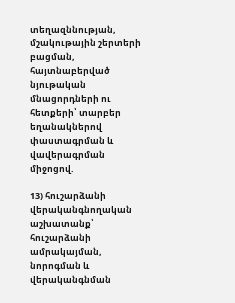տեղազննության, մշակութային շերտերի բացման, հայտնաբերված նյութական մնացորդների ու հետքերի՝ տարբեր եղանակներով փաստագրման և վավերագրման միջոցով.

13) հուշարձանի վերականգնողական աշխատանք՝ հուշարձանի ամրակայման, նորոգման և վերականգնման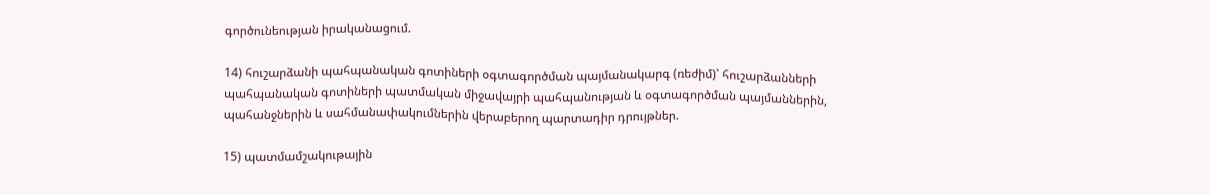գործունեության իրականացում.

14) հուշարձանի պահպանական գոտիների օգտագործման պայմանակարգ (ռեժիմ)՝ հուշարձանների պահպանական գոտիների պատմական միջավայրի պահպանության և օգտագործման պայմաններին, պահանջներին և սահմանափակումներին վերաբերող պարտադիր դրույթներ.

15) պատմամշակութային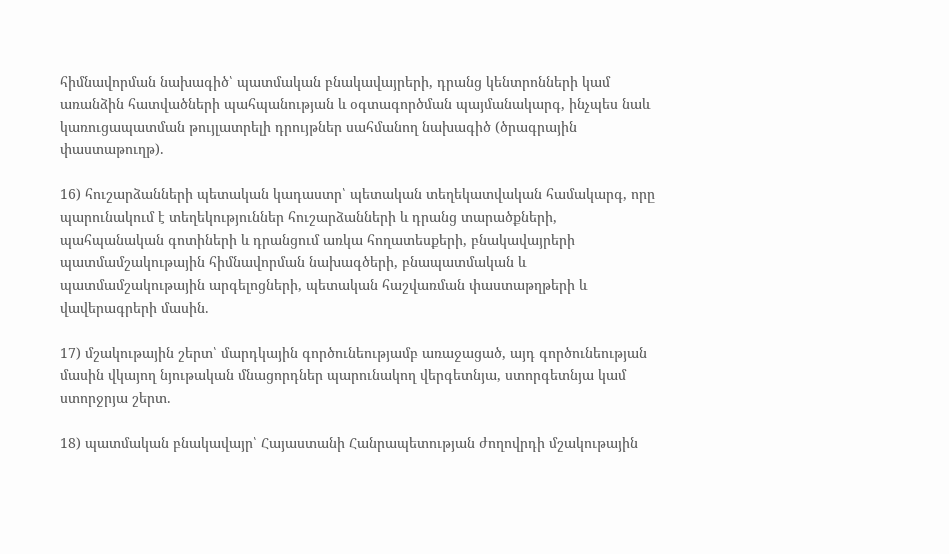հիմնավորման նախագիծ՝ պատմական բնակավայրերի, դրանց կենտրոնների կամ առանձին հատվածների պահպանության և օգտագործման պայմանակարգ, ինչպես նաև կառուցապատման թույլատրելի դրույթներ սահմանող նախագիծ (ծրագրային փաստաթուղթ).

16) հուշարձանների պետական կադաստր՝ պետական տեղեկատվական համակարգ, որը պարունակում է տեղեկություններ հուշարձանների և դրանց տարածքների, պահպանական գոտիների և դրանցում առկա հողատեսքերի, բնակավայրերի պատմամշակութային հիմնավորման նախագծերի, բնապատմական և պատմամշակութային արգելոցների, պետական հաշվառման փաստաթղթերի և վավերագրերի մասին.

17) մշակութային շերտ՝ մարդկային գործունեությամբ առաջացած, այդ գործունեության մասին վկայող նյութական մնացորդներ պարունակող վերգետնյա, ստորգետնյա կամ ստորջրյա շերտ.

18) պատմական բնակավայր՝ Հայաստանի Հանրապետության ժողովրդի մշակութային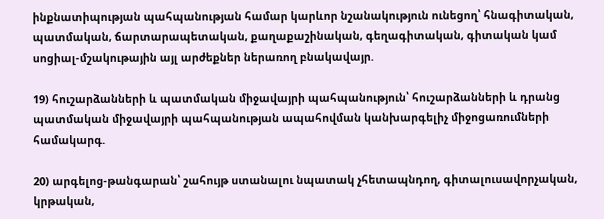ինքնատիպության պահպանության համար կարևոր նշանակություն ունեցող՝ հնագիտական, պատմական, ճարտարապետական, քաղաքաշինական, գեղագիտական, գիտական կամ սոցիալ-մշակութային այլ արժեքներ ներառող բնակավայր.

19) հուշարձանների և պատմական միջավայրի պահպանություն՝ հուշարձանների և դրանց պատմական միջավայրի պահպանության ապահովման կանխարգելիչ միջոցառումների համակարգ.

20) արգելոց-թանգարան՝ շահույթ ստանալու նպատակ չհետապնդող, գիտալուսավորչական, կրթական,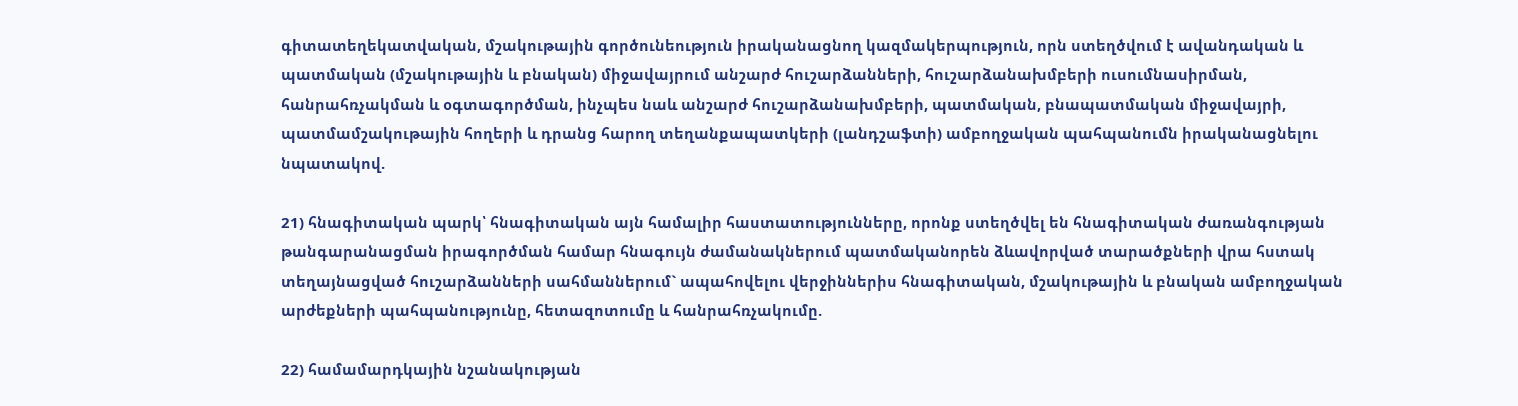գիտատեղեկատվական, մշակութային գործունեություն իրականացնող կազմակերպություն, որն ստեղծվում է ավանդական և պատմական (մշակութային և բնական) միջավայրում անշարժ հուշարձանների, հուշարձանախմբերի ուսումնասիրման, հանրահռչակման և օգտագործման, ինչպես նաև անշարժ հուշարձանախմբերի, պատմական, բնապատմական միջավայրի, պատմամշակութային հողերի և դրանց հարող տեղանքապատկերի (լանդշաֆտի) ամբողջական պահպանումն իրականացնելու նպատակով.

21) հնագիտական պարկ՝ հնագիտական այն համալիր հաստատությունները, որոնք ստեղծվել են հնագիտական ժառանգության թանգարանացման իրագործման համար հնագույն ժամանակներում պատմականորեն ձևավորված տարածքների վրա հստակ տեղայնացված հուշարձանների սահմաններում` ապահովելու վերջիններիս հնագիտական, մշակութային և բնական ամբողջական արժեքների պահպանությունը, հետազոտումը և հանրահռչակումը.

22) համամարդկային նշանակության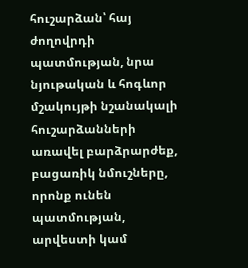հուշարձան՝ հայ ժողովրդի պատմության, նրա նյութական և հոգևոր մշակույթի նշանակալի հուշարձանների առավել բարձրարժեք, բացառիկ նմուշները, որոնք ունեն պատմության, արվեստի կամ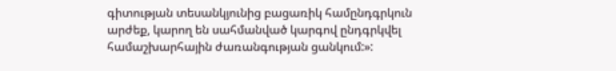գիտության տեսանկյունից բացառիկ համընդգրկուն արժեք, կարող են սահմանված կարգով ընդգրկվել համաշխարհային ժառանգության ցանկում:»: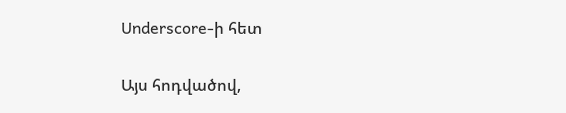Underscore-ի հետ

Այս հոդվածով,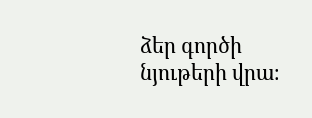ձեր գործի նյութերի վրա։